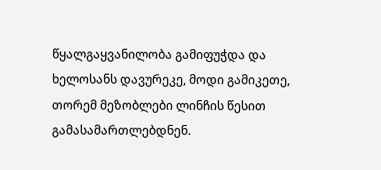წყალგაყვანილობა გამიფუჭდა და ხელოსანს დავურეკე, მოდი გამიკეთე, თორემ მეზობლები ლინჩის წესით გამასამართლებდნენ.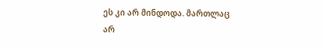ეს კი არ მინდოდა. მართლაც არ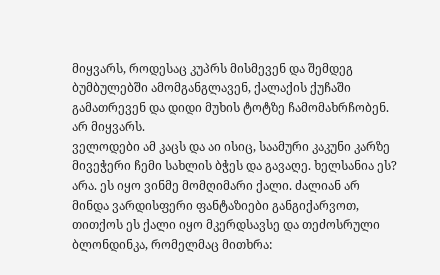მიყვარს, როდესაც კუპრს მისმევენ და შემდეგ ბუმბულებში ამომგანგლავენ, ქალაქის ქუჩაში გამათრევენ და დიდი მუხის ტოტზე ჩამომახრჩობენ. არ მიყვარს.
ველოდები ამ კაცს და აი ისიც, საამური კაკუნი კარზე
მივეჭერი ჩემი სახლის ბჭეს და გავაღე. ხელსანია ეს? არა. ეს იყო ვინმე მომღიმარი ქალი. ძალიან არ მინდა ვარდისფერი ფანტაზიები განგიქარვოთ, თითქოს ეს ქალი იყო მკერდსავსე და თეძოსრული ბლონდინკა, რომელმაც მითხრა: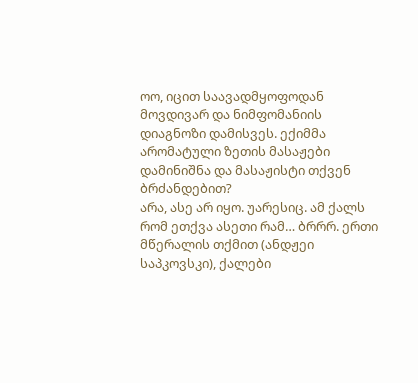ოო, იცით საავადმყოფოდან მოვდივარ და ნიმფომანიის დიაგნოზი დამისვეს. ექიმმა არომატული ზეთის მასაჟები დამინიშნა და მასაჟისტი თქვენ ბრძანდებით?
არა, ასე არ იყო. უარესიც. ამ ქალს რომ ეთქვა ასეთი რამ… ბრრრ. ერთი მწერალის თქმით (ანდჟეი საპკოვსკი), ქალები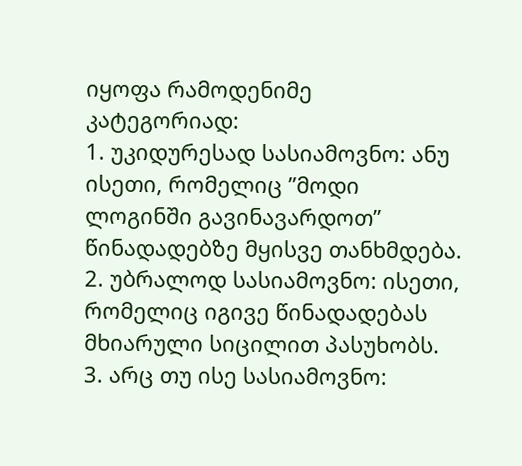იყოფა რამოდენიმე კატეგორიად:
1. უკიდურესად სასიამოვნო: ანუ ისეთი, რომელიც ”მოდი ლოგინში გავინავარდოთ” წინადადებზე მყისვე თანხმდება.
2. უბრალოდ სასიამოვნო: ისეთი, რომელიც იგივე წინადადებას მხიარული სიცილით პასუხობს.
3. არც თუ ისე სასიამოვნო: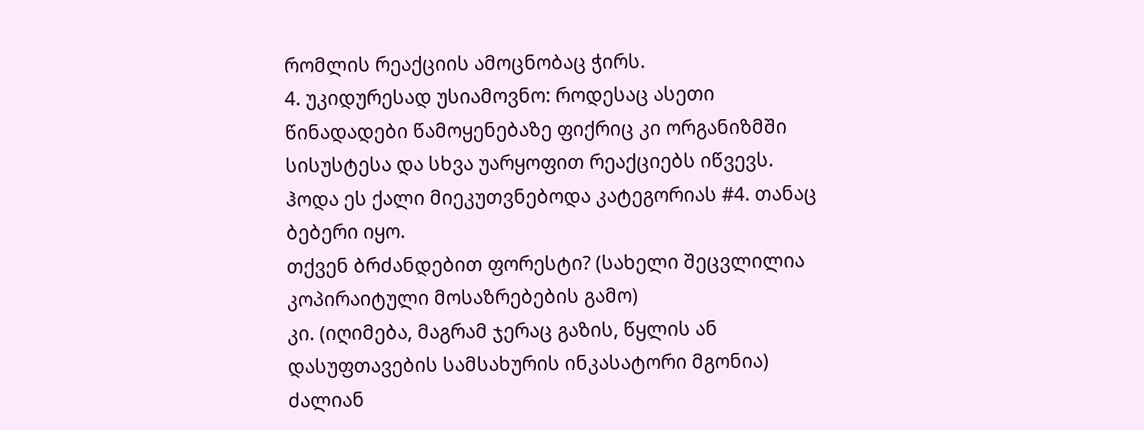რომლის რეაქციის ამოცნობაც ჭირს.
4. უკიდურესად უსიამოვნო: როდესაც ასეთი წინადადები წამოყენებაზე ფიქრიც კი ორგანიზმში სისუსტესა და სხვა უარყოფით რეაქციებს იწვევს.
ჰოდა ეს ქალი მიეკუთვნებოდა კატეგორიას #4. თანაც ბებერი იყო.
თქვენ ბრძანდებით ფორესტი? (სახელი შეცვლილია კოპირაიტული მოსაზრებების გამო)
კი. (იღიმება, მაგრამ ჯერაც გაზის, წყლის ან დასუფთავების სამსახურის ინკასატორი მგონია)
ძალიან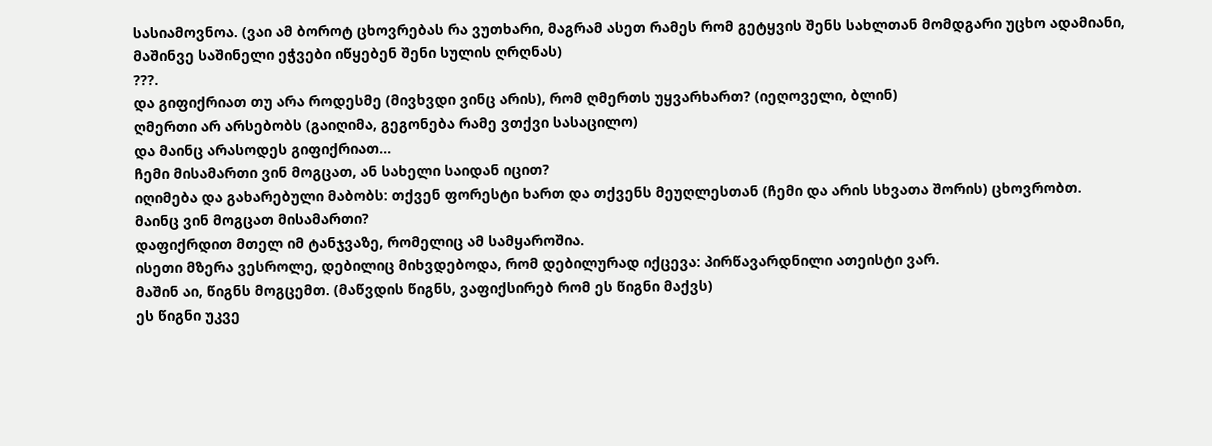სასიამოვნოა. (ვაი ამ ბოროტ ცხოვრებას რა ვუთხარი, მაგრამ ასეთ რამეს რომ გეტყვის შენს სახლთან მომდგარი უცხო ადამიანი, მაშინვე საშინელი ეჭვები იწყებენ შენი სულის ღრღნას)
???.
და გიფიქრიათ თუ არა როდესმე (მივხვდი ვინც არის), რომ ღმერთს უყვარხართ? (იეღოველი, ბლინ)
ღმერთი არ არსებობს (გაიღიმა, გეგონება რამე ვთქვი სასაცილო)
და მაინც არასოდეს გიფიქრიათ…
ჩემი მისამართი ვინ მოგცათ, ან სახელი საიდან იცით?
იღიმება და გახარებული მაბობს: თქვენ ფორესტი ხართ და თქვენს მეუღლესთან (ჩემი და არის სხვათა შორის) ცხოვრობთ.
მაინც ვინ მოგცათ მისამართი?
დაფიქრდით მთელ იმ ტანჯვაზე, რომელიც ამ სამყაროშია.
ისეთი მზერა ვესროლე, დებილიც მიხვდებოდა, რომ დებილურად იქცევა: პირწავარდნილი ათეისტი ვარ.
მაშინ აი, წიგნს მოგცემთ. (მაწვდის წიგნს, ვაფიქსირებ რომ ეს წიგნი მაქვს)
ეს წიგნი უკვე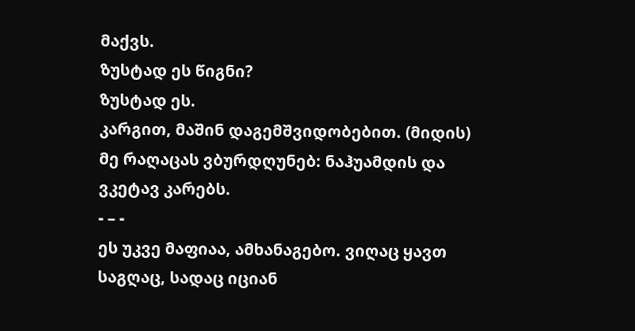მაქვს.
ზუსტად ეს წიგნი?
ზუსტად ეს.
კარგით, მაშინ დაგემშვიდობებით. (მიდის)
მე რაღაცას ვბურდღუნებ: ნაჰუამდის და ვკეტავ კარებს.
- – -
ეს უკვე მაფიაა, ამხანაგებო. ვიღაც ყავთ საგღაც, სადაც იციან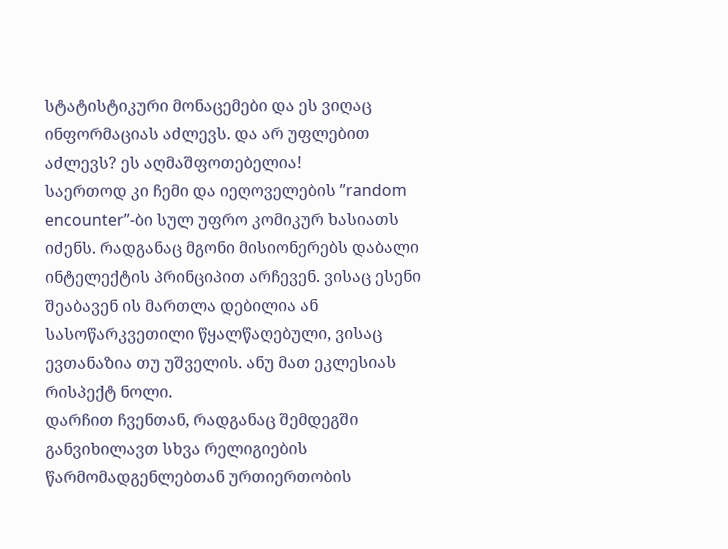სტატისტიკური მონაცემები და ეს ვიღაც ინფორმაციას აძლევს. და არ უფლებით აძლევს? ეს აღმაშფოთებელია!
საერთოდ კი ჩემი და იეღოველების ”random encounter”-ბი სულ უფრო კომიკურ ხასიათს იძენს. რადგანაც მგონი მისიონერებს დაბალი ინტელექტის პრინციპით არჩევენ. ვისაც ესენი შეაბავენ ის მართლა დებილია ან სასოწარკვეთილი წყალწაღებული, ვისაც ევთანაზია თუ უშველის. ანუ მათ ეკლესიას რისპექტ ნოლი.
დარჩით ჩვენთან, რადგანაც შემდეგში განვიხილავთ სხვა რელიგიების წარმომადგენლებთან ურთიერთობის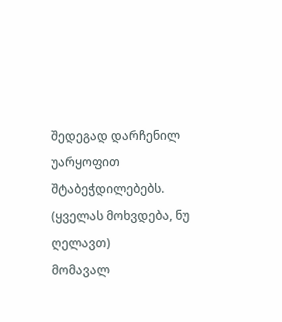შედეგად დარჩენილ უარყოფით შტაბეჭდილებებს. (ყველას მოხვდება, ნუ ღელავთ)
მომავალ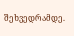შეხვედრამდე.